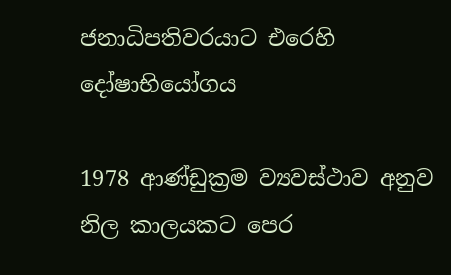ජනාධිපතිවරයාට එරෙහි දෝෂාභියෝගය

1978 ආණ්ඩුක්‍රම ව්‍යවස්ථාව අනුව නිල කාලයකට පෙර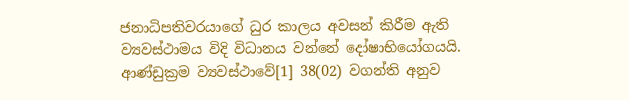ජනාධිපතිවරයාගේ ධුර කාලය අවසන් කිරීම ඇති ව්‍යවස්ථාමය විදි විධානය වන්නේ දෝෂාභියෝගයයි. ආණ්ඩුක්‍ර‍ම ව්‍යවස්ථාවේ[1] 38(02) වගන්ති අනුව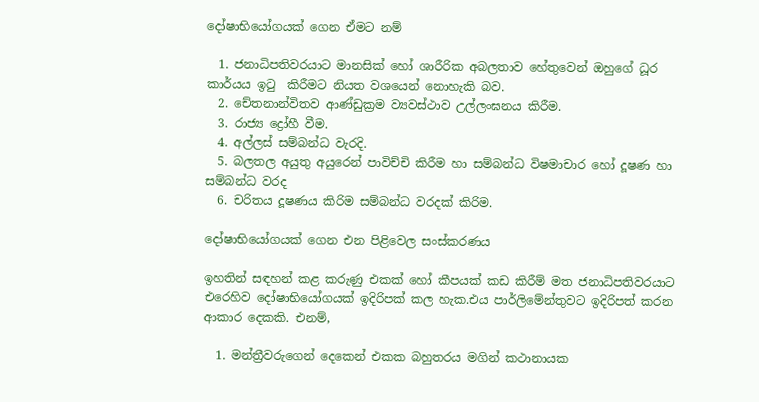දෝෂාභියෝගයක් ගෙන ඒමට නම්

  1. ජනාධිපතිවරයාට මානසික් හෝ ශාරීරික අබලතාව හේතුවෙන් ඔහුගේ ධූර කාර්යය ඉටු  කිරීමට නියත වශයෙන් නොහැකි බව.
  2. චේතනාන්විතව ආණ්ඩුක්‍රම ව්‍යවස්ථාව උල්ලංඝනය කිරීම.
  3. රාජ්‍ය ද්‍රෝහී වීම.
  4. අල්ලස් සම්බන්ධ වැරදි.
  5. බලතල අයුතු අයුරෙන් පාවිච්චි කිරීම හා සම්බන්ධ විෂමාචාර හෝ දූෂණ හා සම්බන්ධ වරද
  6. චරිතය දූෂණය කිරිම සම්බන්ධ වරදක් කිරිම.

දෝෂාභියෝගයක් ගෙන එන පිළිවෙල සංස්කරණය

ඉහතින් සඳහන් කළ කරුණු එකක් හෝ කීපයක් කඩ කිරීම් මත ජනාධිපතිවරයාට එරෙහිව දෝෂාභියෝගයක් ඉදිරිපක් කල හැක.එය පාර්ලිමේන්තුවට ඉදිරිපත් කරන ආකාර දෙකකි. එනම්,

  1. මන්ත්‍රීවරුගෙන් දෙකෙන් එකක බහුතරය මගින් කථානායක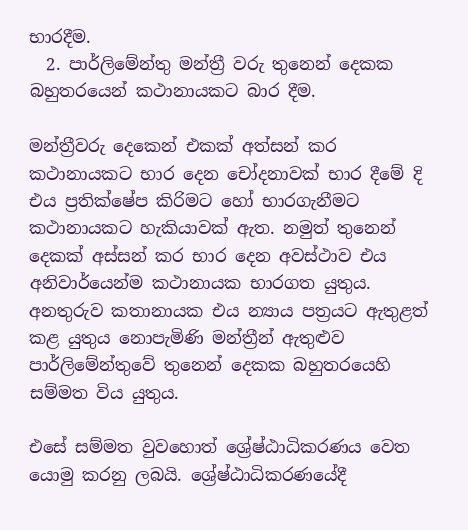භාරදීම.
  2. පාර්ලිමේන්තු මන්ත්‍රී වරු තුනෙන් දෙකක බහුතරයෙන් කථානායකට බාර දීම.

මන්ත්‍රීවරු දෙකෙන් එකක් අත්සන් කර කථානායකට භාර දෙන චෝදනාවක් භාර දීමේ දි එය ප්‍ර‍තික්ෂේප කිරිමට හෝ භාරගැනීමට කථානායකට හැකියාවක් ඇත. නමුත් තුනෙන් දෙකක් අස්සන් කර භාර දෙන අවස්ථාව එය අනිවාර්යෙන්ම කථානායක භාරගත යුතුය. අනතුරුව කතානායක එය න්‍යාය පත්‍රයට ඇතුළත් කළ යුතුය නොපැමිණි මන්ත්‍රීන් ඇතුළුව පාර්ලිමේන්තුවේ තුනෙන් දෙකක බහුතරයෙහි සම්මත විය යුතුය.

එසේ සම්මත වුවහොත් ශ්‍රේෂ්ඨාධිකරණය වෙත යොමු කරනු ලබයි. ශ්‍රේෂ්ඨාධිකරණයේදී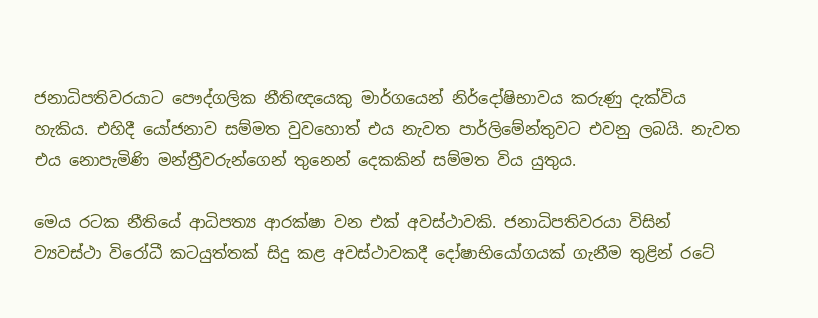ජනාධිපතිවරයාට පෞද්ගලික නීතිඥයෙකු මාර්ගයෙන් නිර්දෝෂිභාවය කරුණු දැක්විය හැකිය. එහිදී යෝජනාව සම්මත වුවහොත් එය නැවත පාර්ලිමේන්තුවට එවනු ලබයි. නැවත එය නොපැමිණි මන්ත්‍රීවරුන්ගෙන් තුනෙන් දෙකකින් සම්මත විය යුතුය.

මෙය රටක නීතියේ ආධිපත්‍ය ආරක්ෂා වන එක් අවස්ථාවකි. ජනාධිපතිවරයා විසින් ව්‍යවස්ථා විරෝධී කටයුත්තක් සිදු කළ අවස්ථාවකදී දෝෂාභියෝගයක් ගැනීම තුළින් රටේ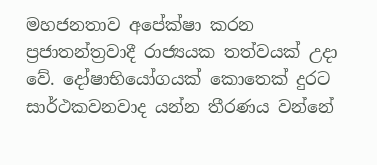මහජනතාව අපේක්ෂා කරන ප්‍රජාතන්ත්‍රවාදී රාජ්‍යයක තත්වයක් උදා වේ. දෝෂාභියෝගයක් කොතෙක් දුරට සාර්ථකවනවාද යන්න තීරණය වන්නේ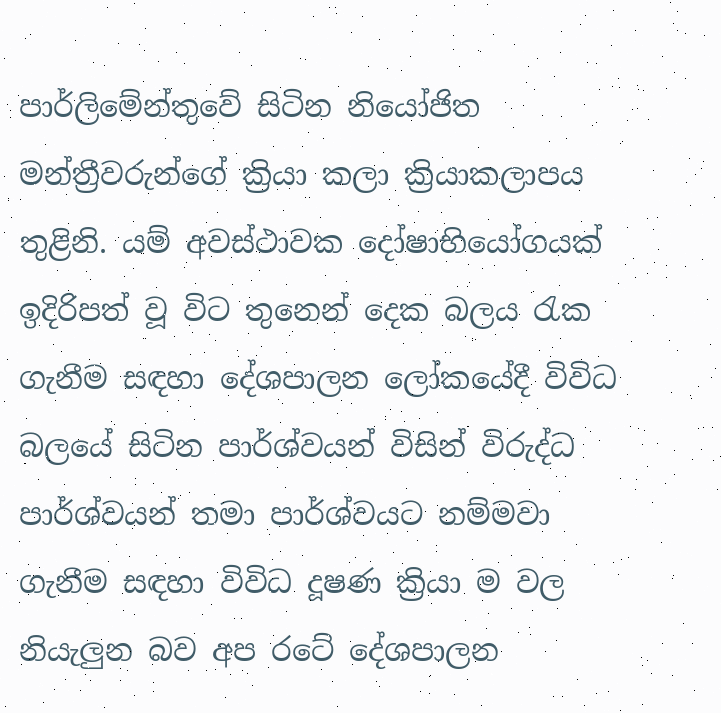පාර්ලිමේන්තුවේ සිටින නියෝජිත මන්ත්‍රීවරුන්ගේ ක්‍රියා කලා ක්‍රියාකලාපය තුළිනි. යම් අවස්ථාවක දෝෂාභියෝගයක් ඉදිරිපත් වූ විට තුනෙන් දෙක බලය රැක ගැනීම සඳහා දේශපාලන ලෝකයේදී විවිධ බලයේ සිටින පාර්ශ්වයන් විසින් විරුද්ධ පාර්ශ්වයන් තමා පාර්ශ්වයට නම්මවා ගැනීම සඳහා විවිධ දූෂණ ක්‍රියා ම වල නියැලුන බව අප රටේ දේශපාලන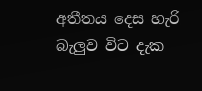අතීතය දෙස හැරි බැලුව විට දැක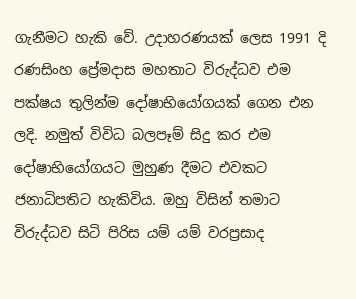ගැනීමට හැකි වේ. උදාහරණයක් ලෙස 1991 දි රණසිංහ ප්‍රේමදාස මහතාට විරුද්ධව එම පක්ෂය තුලින්ම දෝෂාභියෝගයක් ගෙන එන ලදි. නමුත් විවිධ බලපෑම් සිදු කර එම දෝෂාභියෝගයට මුහුණ දීමට එවකට ජනාධිපතිට හැකිවිය. ඔහු විසින් තමාට විරුද්ධව සිටි පිරිස යම් යම් වරප්‍රසාද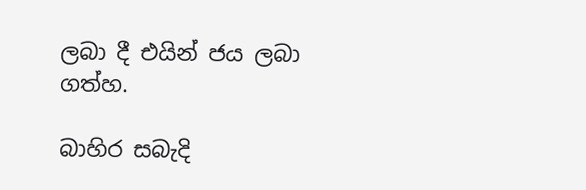ලබා දී එයින් ජය ලබා ගත්හ.

බාහිර සබැදි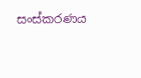සංස්කරණය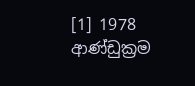[1] 1978 ආණ්ඩුක්‍රම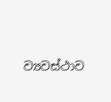ව්‍යවස්ථාව